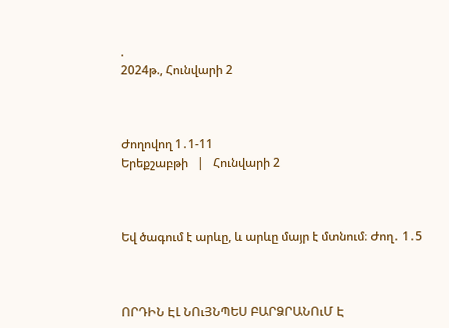.
2024թ., Հունվարի 2



Ժողովող 1․1-11                                                                               Երեքշաբթի   |   Հունվարի 2



Եվ ծագում է արևը, և արևը մայր է մտնում։ Ժող․ 1․5



ՈՐԴԻՆ ԷԼ ՆՈւՅՆՊԵՍ ԲԱՐՁՐԱՆՈւՄ Է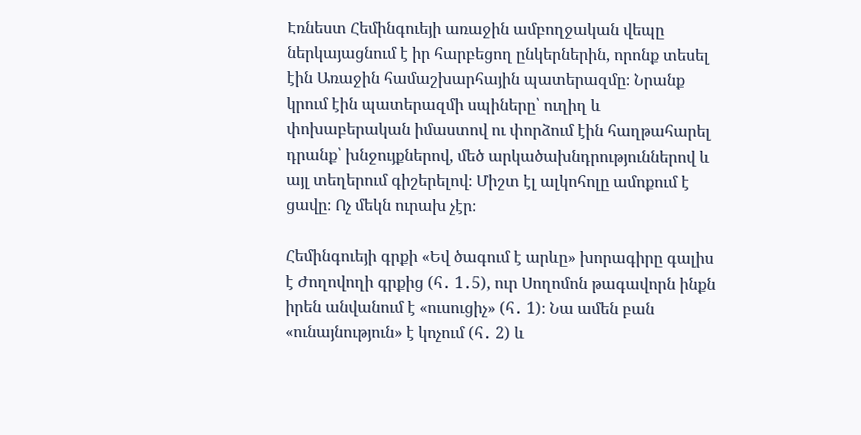Էռնեստ Հեմինգուեյի առաջին ամբողջական վեպը ներկայացնում է իր հարբեցող ընկերներին, որոնք տեսել էին Առաջին համաշխարհային պատերազմը։ Նրանք կրում էին պատերազմի սպիները՝ ուղիղ և փոխաբերական իմաստով ու փորձում էին հաղթահարել դրանք՝ խնջույքներով, մեծ արկածախնդրություններով և այլ տեղերում գիշերելով։ Միշտ էլ ալկոհոլը ամոքում է ցավը։ Ոչ մեկն ուրախ չէր։

Հեմինգուեյի գրքի «Եվ ծագում է արևը» խորագիրը գալիս է Ժողովողի գրքից (հ․ 1․5), ուր Սողոմոն թագավորն ինքն իրեն անվանում է «ուսուցիչ» (հ․ 1)։ Նա ամեն բան «ունայնություն» է կոչում (հ․ 2) և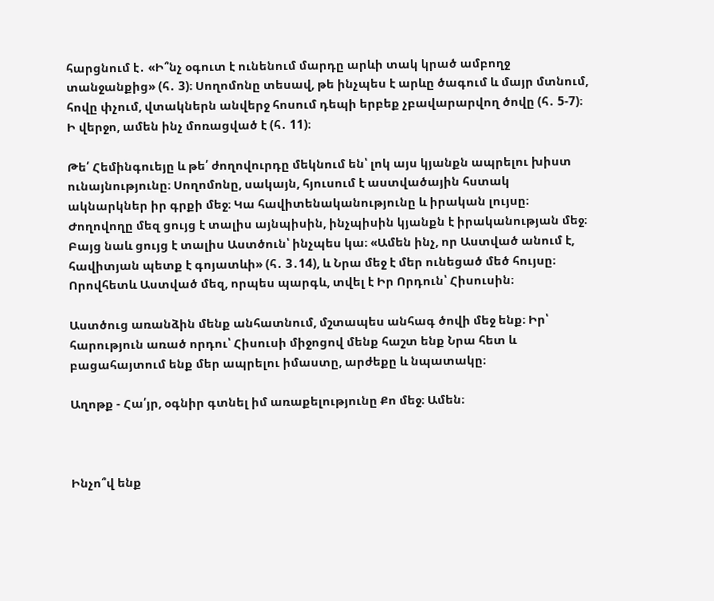հարցնում է․ «Ի՞նչ օգուտ է ունենում մարդը արևի տակ կրած ամբողջ տանջանքից» (հ․ 3)։ Սողոմոնը տեսավ, թե ինչպես է արևը ծագում և մայր մտնում, հովը փչում, վտակներն անվերջ հոսում դեպի երբեք չբավարարվող ծովը (հ․ 5-7)։ Ի վերջո, ամեն ինչ մոռացված է (հ․ 11)։

Թե՛ Հեմինգուեյը և թե՛ ժողովուրդը մեկնում են՝ լոկ այս կյանքն ապրելու խիստ ունայնությունը։ Սողոմոնը, սակայն, հյուսում է աստվածային հստակ ակնարկներ իր գրքի մեջ։ Կա հավիտենականությունը և իրական լույսը։ Ժողովողը մեզ ցույց է տալիս այնպիսին, ինչպիսին կյանքն է իրականության մեջ։ Բայց նաև ցույց է տալիս Աստծուն՝ ինչպես կա։ «Ամեն ինչ, որ Աստված անում է, հավիտյան պետք է գոյատևի» (հ․ 3․14), և Նրա մեջ է մեր ունեցած մեծ հույսը։ Որովհետև Աստված մեզ, որպես պարգև, տվել է Իր Որդուն՝ Հիսուսին։

Աստծուց առանձին մենք անհատնում, մշտապես անհագ ծովի մեջ ենք։ Իր՝ հարություն առած որդու՝ Հիսուսի միջոցով մենք հաշտ ենք Նրա հետ և բացահայտում ենք մեր ապրելու իմաստը, արժեքը և նպատակը։

Աղոթք - Հա՛յր, օգնիր գտնել իմ առաքելությունը Քո մեջ։ Ամեն։



Ինչո՞վ ենք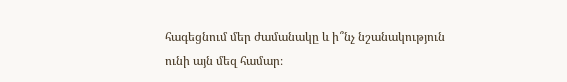հագեցնում մեր ժամանակը և ի՞նչ նշանակություն ունի այն մեզ համար։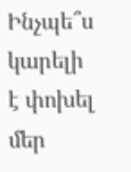Ինչպե՞ս կարելի է փոխել մեր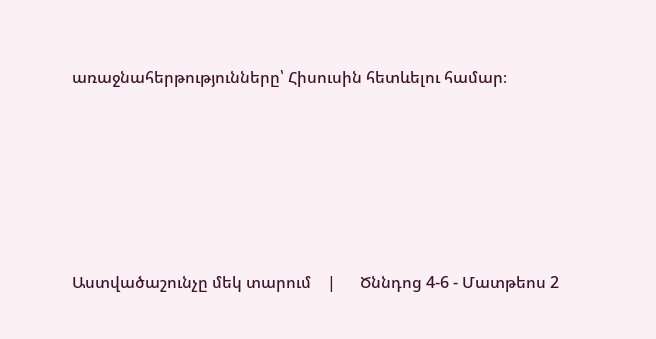առաջնահերթությունները՝ Հիսուսին հետևելու համար։









Աստվածաշունչը մեկ տարում    |      Ծննդոց 4-6 - Մատթեոս 2